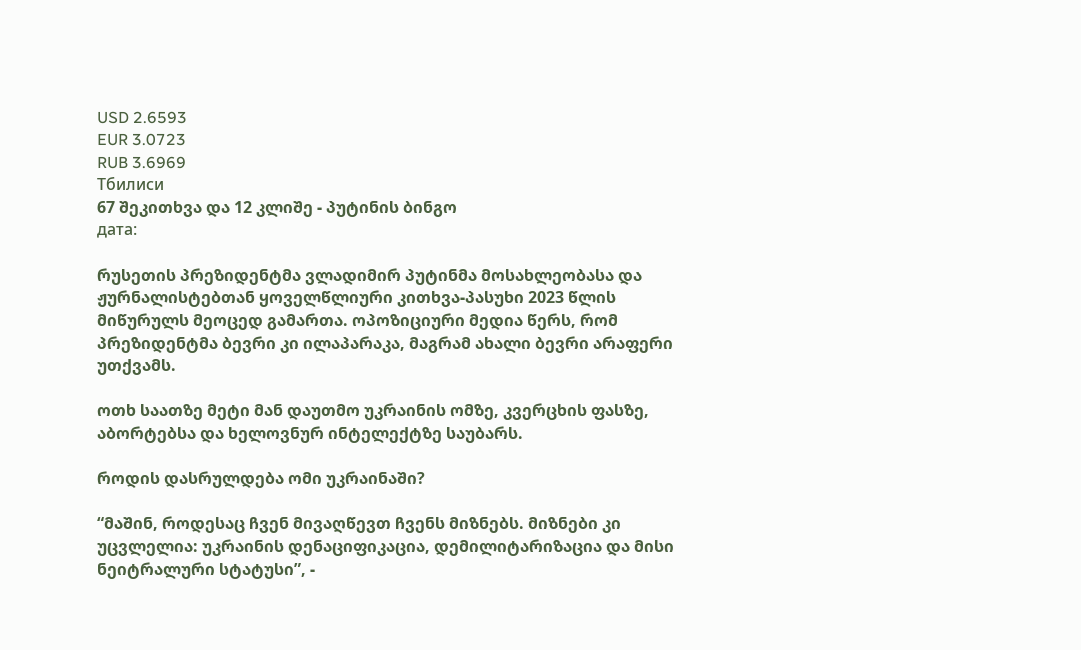USD 2.6593
EUR 3.0723
RUB 3.6969
Тбилиси
67 შეკითხვა და 12 კლიშე - პუტინის ბინგო
дата:

რუსეთის პრეზიდენტმა ვლადიმირ პუტინმა მოსახლეობასა და ჟურნალისტებთან ყოველწლიური კითხვა-პასუხი 2023 წლის მიწურულს მეოცედ გამართა. ოპოზიციური მედია წერს, რომ პრეზიდენტმა ბევრი კი ილაპარაკა, მაგრამ ახალი ბევრი არაფერი უთქვამს.

ოთხ საათზე მეტი მან დაუთმო უკრაინის ომზე, კვერცხის ფასზე, აბორტებსა და ხელოვნურ ინტელექტზე საუბარს.

როდის დასრულდება ომი უკრაინაში?

“მაშინ, როდესაც ჩვენ მივაღწევთ ჩვენს მიზნებს. მიზნები კი უცვლელია: უკრაინის დენაციფიკაცია, დემილიტარიზაცია და მისი ნეიტრალური სტატუსი”, -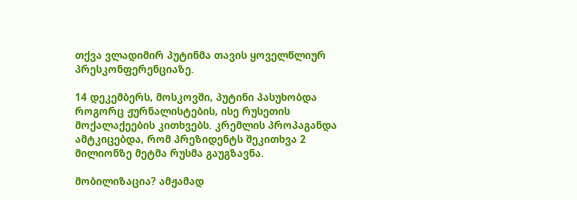თქვა ვლადიმირ პუტინმა თავის ყოველწლიურ პრესკონფერენციაზე.

14 დეკემბერს, მოსკოვში, პუტინი პასუხობდა როგორც ჟურნალისტების, ისე რუსეთის მოქალაქეების კითხვებს. კრემლის პროპაგანდა ამტკიცებდა, რომ პრეზიდენტს შეკითხვა 2 მილიონზე მეტმა რუსმა გაუგზავნა.

მობილიზაცია? ამჟამად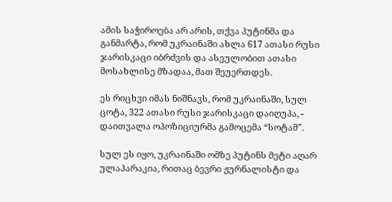ამის საჭიროება არ არის, თქვა პუტინმა და განმარტა, რომ უკრაინაში ახლა 617 ათასი რუსი ჯარისკაცი იბრძვის და ასეულობით ათასი მოსახლისე მზადაა, მათ შეუერთდეს.

ეს რიცხვი იმას ნიშნავს, რომ უკრაინაში, სულ ცოტა, 322 ათასი რუსი ჯარისკაცი დაიღუპა, - დაითვალა ოპოზიციურმა გამოცემა “სოტამ”.

სულ ეს იყო, უკრაინაში ომზე პუტინს მეტი აღარ ულაპარაკია, რითაც ბევრი ჟურნალისტი და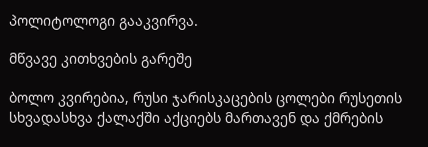პოლიტოლოგი გააკვირვა.

მწვავე კითხვების გარეშე

ბოლო კვირებია, რუსი ჯარისკაცების ცოლები რუსეთის სხვადასხვა ქალაქში აქციებს მართავენ და ქმრების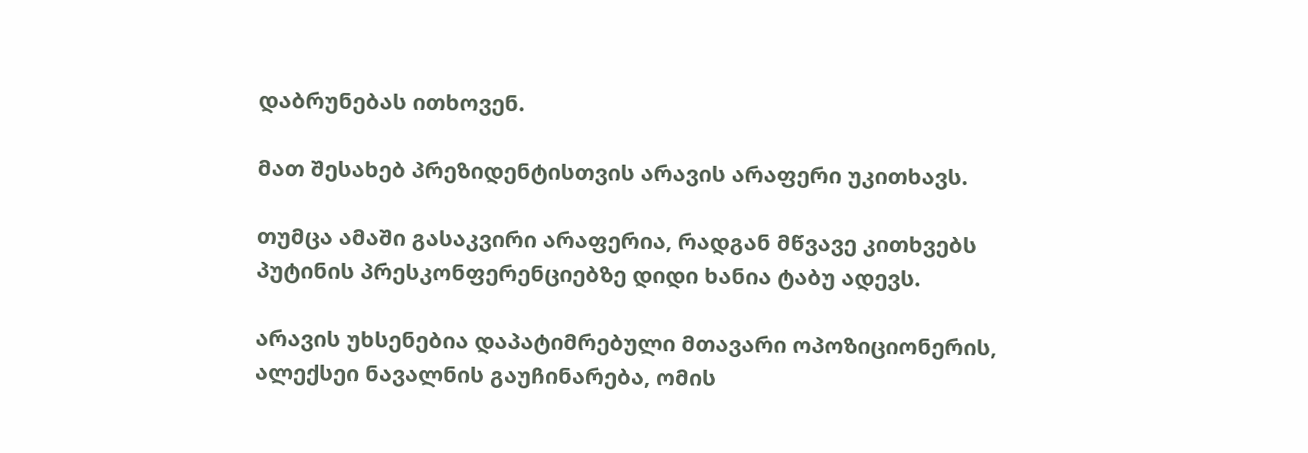დაბრუნებას ითხოვენ.

მათ შესახებ პრეზიდენტისთვის არავის არაფერი უკითხავს.

თუმცა ამაში გასაკვირი არაფერია, რადგან მწვავე კითხვებს პუტინის პრესკონფერენციებზე დიდი ხანია ტაბუ ადევს.

არავის უხსენებია დაპატიმრებული მთავარი ოპოზიციონერის, ალექსეი ნავალნის გაუჩინარება, ომის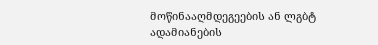მოწინააღმდეგეების ან ლგბტ ადამიანების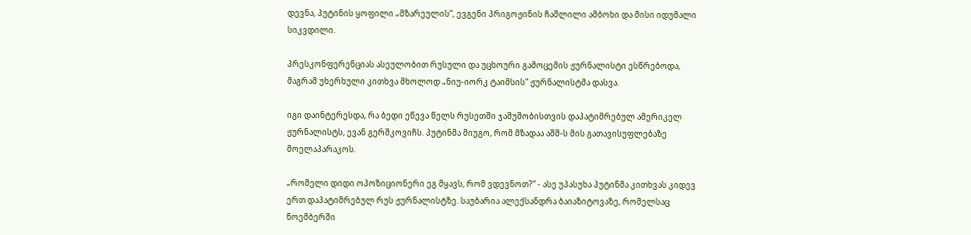დევნა, პუტინის ყოფილი „მზარეულის“, ევგენი პრიგოჟინის ჩაშლილი ამბოხი და მისი იდუმალი სიკვდილი.

პრესკონფერენციას ასეულობით რუსული და უცხოური გამოცემის ჟურნალისტი ესწრებოდა, მაგრამ უხერხული კითხვა მხოლოდ „ნიუ-იორკ ტაიმსის“ ჟურნალისტმა დასვა.

იგი დაინტერესდა, რა ბედი ეწევა წელს რუსეთში ჯაშუშობისთვის დაპატიმრებულ ამერიკელ ჟურნალისტს, ევან გერშკოვიჩს. პუტინმა მიუგო, რომ მზადაა აშშ-ს მის გათავისუფლებაზე მოელაპარაკოს.

„რომელი დიდი ოპოზიციონერი ეგ მყავს, რომ ვდევნოთ?“ - ასე უპასუხა პუტინმა კითხვას კიდევ ერთ დაპატიმრებულ რუს ჟურნალისტზე. საუბარია ალექსანდრა ბაიაზიტოვაზე, რომელსაც ნოემბერში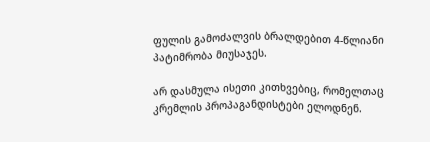ფულის გამოძალვის ბრალდებით 4-წლიანი პატიმრობა მიუსაჯეს.

არ დასმულა ისეთი კითხვებიც, რომელთაც კრემლის პროპაგანდისტები ელოდნენ.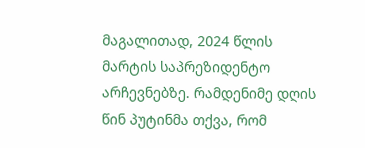მაგალითად, 2024 წლის მარტის საპრეზიდენტო არჩევნებზე. რამდენიმე დღის წინ პუტინმა თქვა, რომ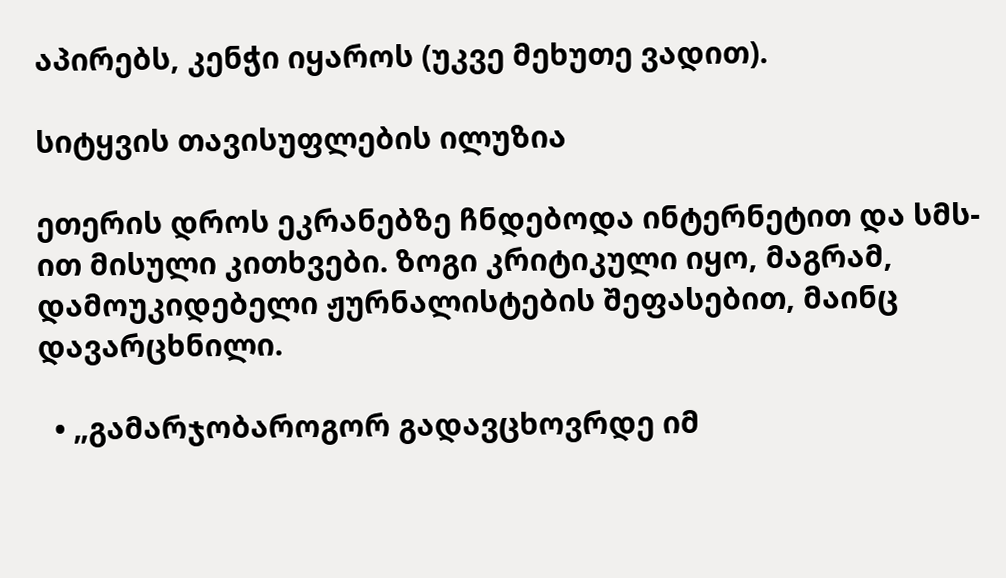აპირებს, კენჭი იყაროს (უკვე მეხუთე ვადით).

სიტყვის თავისუფლების ილუზია

ეთერის დროს ეკრანებზე ჩნდებოდა ინტერნეტით და სმს-ით მისული კითხვები. ზოგი კრიტიკული იყო, მაგრამ, დამოუკიდებელი ჟურნალისტების შეფასებით, მაინც დავარცხნილი.

  • „გამარჯობაროგორ გადავცხოვრდე იმ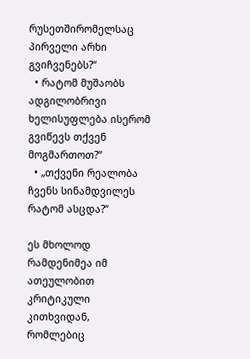რუსეთშირომელსაც პირველი არხი გვიჩვენებს?“
  • რატომ მუშაობს ადგილობრივი ხელისუფლება ისერომ გვიწევს თქვენ მოგმართოთ?“
  • „თქვენი რეალობა ჩვენს სინამდვილეს რატომ ასცდა?“

ეს მხოლოდ რამდენიმეა იმ ათეულობით კრიტიკული კითხვიდან, რომლებიც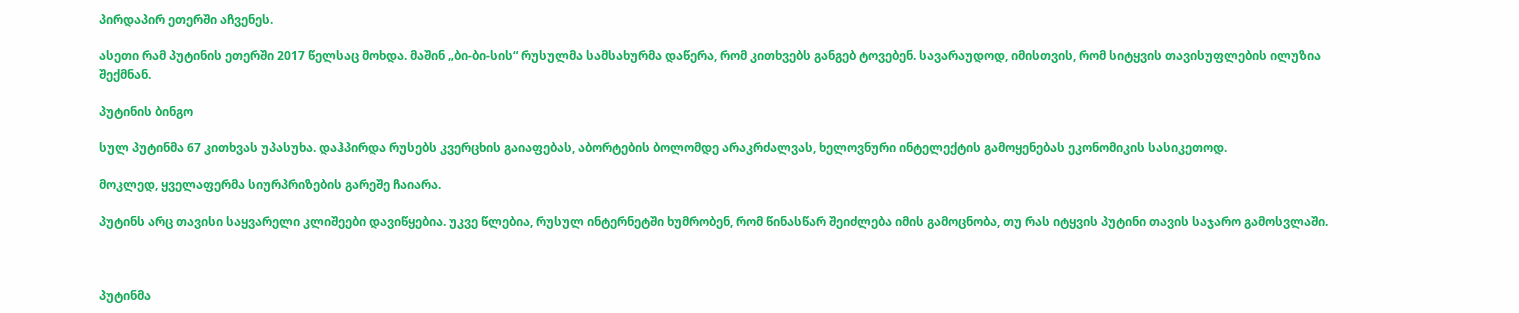პირდაპირ ეთერში აჩვენეს.

ასეთი რამ პუტინის ეთერში 2017 წელსაც მოხდა. მაშინ „ბი-ბი-სის“ რუსულმა სამსახურმა დაწერა, რომ კითხვებს განგებ ტოვებენ. სავარაუდოდ, იმისთვის, რომ სიტყვის თავისუფლების ილუზია შექმნან.

პუტინის ბინგო

სულ პუტინმა 67 კითხვას უპასუხა. დაჰპირდა რუსებს კვერცხის გაიაფებას, აბორტების ბოლომდე არაკრძალვას, ხელოვნური ინტელექტის გამოყენებას ეკონომიკის სასიკეთოდ.

მოკლედ, ყველაფერმა სიურპრიზების გარეშე ჩაიარა.

პუტინს არც თავისი საყვარელი კლიშეები დავიწყებია. უკვე წლებია, რუსულ ინტერნეტში ხუმრობენ, რომ წინასწარ შეიძლება იმის გამოცნობა, თუ რას იტყვის პუტინი თავის საჯარო გამოსვლაში.



პუტინმა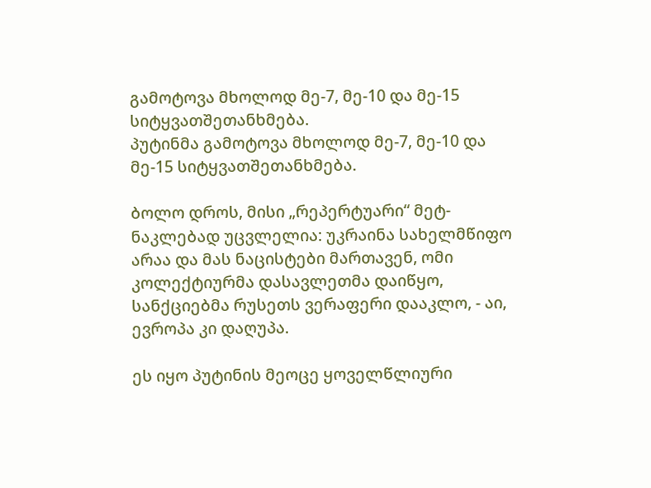გამოტოვა მხოლოდ მე-7, მე-10 და მე-15 სიტყვათშეთანხმება.
პუტინმა გამოტოვა მხოლოდ მე-7, მე-10 და მე-15 სიტყვათშეთანხმება.

ბოლო დროს, მისი „რეპერტუარი“ მეტ-ნაკლებად უცვლელია: უკრაინა სახელმწიფო არაა და მას ნაცისტები მართავენ, ომი კოლექტიურმა დასავლეთმა დაიწყო, სანქციებმა რუსეთს ვერაფერი დააკლო, - აი, ევროპა კი დაღუპა.

ეს იყო პუტინის მეოცე ყოველწლიური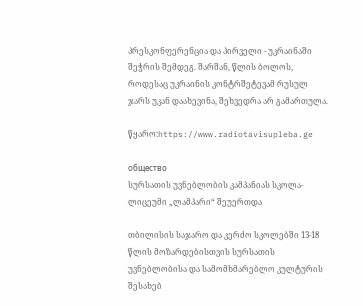პრესკონფერენცია და პირველი - უკრაინაში შეჭრის შემდეგ. შარშან, წლის ბოლოს, როდესაც უკრაინის კონტრშეტევამ რუსულ ჯარს უკან დაახევინა, შეხვედრა არ გამართულა.

წყარო:https://www.radiotavisupleba.ge

общество
სურსათის უვნებლობის კამპანიას სკოლა-ლიცეუმი „ლამპარი“ შეუერთდა

თბილისის საჯარო და კერძო სკოლებში 13-18 წლის მოზარდებისთვის სურსათის უვნებლობისა და სამომხმარებლო კულტურის შესახებ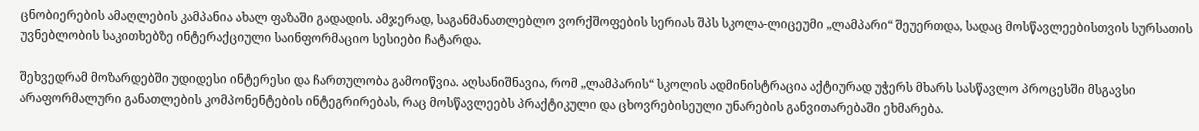ცნობიერების ამაღლების კამპანია ახალ ფაზაში გადადის. ამჯერად, საგანმანათლებლო ვორქშოფების სერიას შპს სკოლა-ლიცეუმი „ლამპარი“ შეუერთდა, სადაც მოსწავლეებისთვის სურსათის უვნებლობის საკითხებზე ინტერაქციული საინფორმაციო სესიები ჩატარდა.

შეხვედრამ მოზარდებში უდიდესი ინტერესი და ჩართულობა გამოიწვია. აღსანიშნავია, რომ „ლამპარის“ სკოლის ადმინისტრაცია აქტიურად უჭერს მხარს სასწავლო პროცესში მსგავსი არაფორმალური განათლების კომპონენტების ინტეგრირებას, რაც მოსწავლეებს პრაქტიკული და ცხოვრებისეული უნარების განვითარებაში ეხმარება.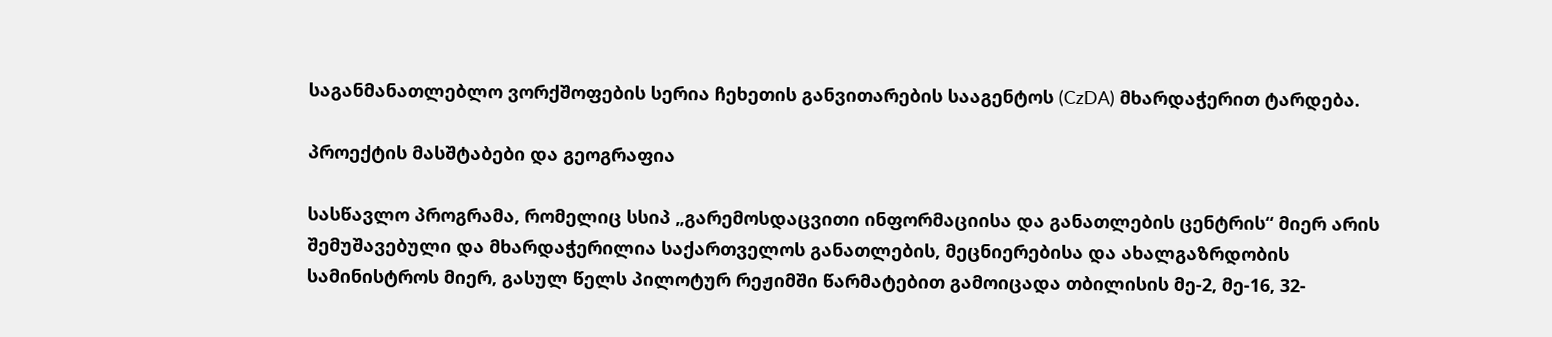საგანმანათლებლო ვორქშოფების სერია ჩეხეთის განვითარების სააგენტოს (CzDA) მხარდაჭერით ტარდება.

პროექტის მასშტაბები და გეოგრაფია

სასწავლო პროგრამა, რომელიც სსიპ „გარემოსდაცვითი ინფორმაციისა და განათლების ცენტრის“ მიერ არის შემუშავებული და მხარდაჭერილია საქართველოს განათლების, მეცნიერებისა და ახალგაზრდობის სამინისტროს მიერ, გასულ წელს პილოტურ რეჟიმში წარმატებით გამოიცადა თბილისის მე-2, მე-16, 32-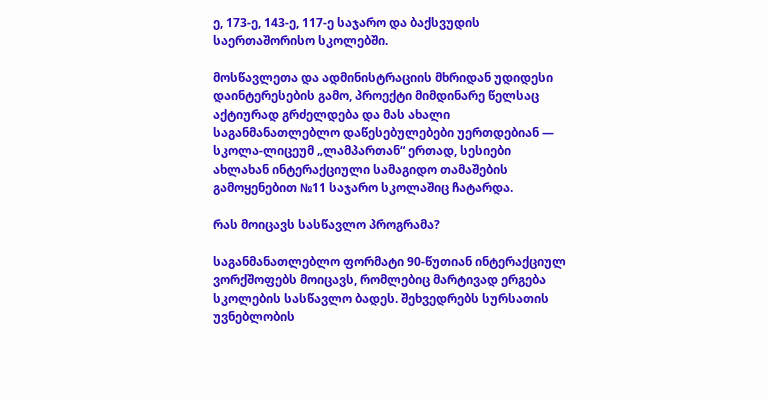ე, 173-ე, 143-ე, 117-ე საჯარო და ბაქსვუდის საერთაშორისო სკოლებში.

მოსწავლეთა და ადმინისტრაციის მხრიდან უდიდესი დაინტერესების გამო, პროექტი მიმდინარე წელსაც აქტიურად გრძელდება და მას ახალი საგანმანათლებლო დაწესებულებები უერთდებიან — სკოლა-ლიცეუმ „ლამპართან“ ერთად, სესიები ახლახან ინტერაქციული სამაგიდო თამაშების გამოყენებით №11 საჯარო სკოლაშიც ჩატარდა.

რას მოიცავს სასწავლო პროგრამა?

საგანმანათლებლო ფორმატი 90-წუთიან ინტერაქციულ ვორქშოფებს მოიცავს, რომლებიც მარტივად ერგება სკოლების სასწავლო ბადეს. შეხვედრებს სურსათის უვნებლობის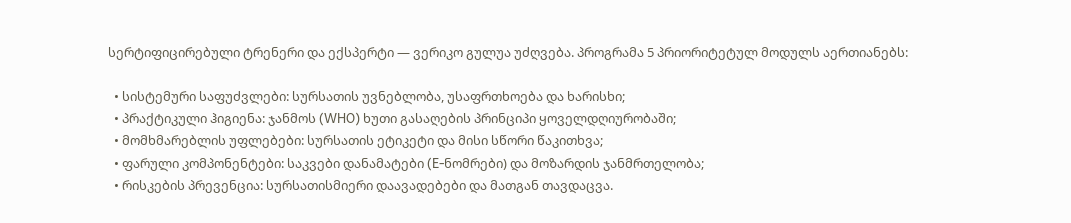სერტიფიცირებული ტრენერი და ექსპერტი — ვერიკო გულუა უძღვება. პროგრამა 5 პრიორიტეტულ მოდულს აერთიანებს:

  • სისტემური საფუძვლები: სურსათის უვნებლობა, უსაფრთხოება და ხარისხი;
  • პრაქტიკული ჰიგიენა: ჯანმოს (WHO) ხუთი გასაღების პრინციპი ყოველდღიურობაში;
  • მომხმარებლის უფლებები: სურსათის ეტიკეტი და მისი სწორი წაკითხვა;
  • ფარული კომპონენტები: საკვები დანამატები (E-ნომრები) და მოზარდის ჯანმრთელობა;
  • რისკების პრევენცია: სურსათისმიერი დაავადებები და მათგან თავდაცვა.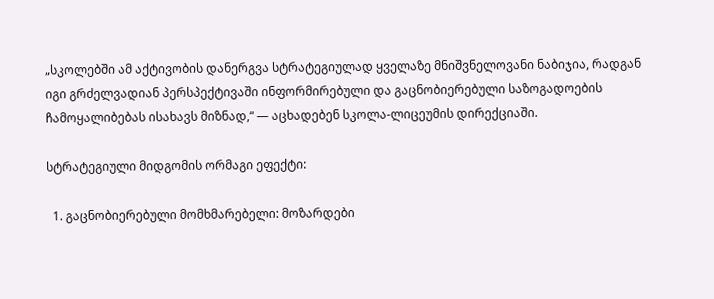„სკოლებში ამ აქტივობის დანერგვა სტრატეგიულად ყველაზე მნიშვნელოვანი ნაბიჯია, რადგან იგი გრძელვადიან პერსპექტივაში ინფორმირებული და გაცნობიერებული საზოგადოების ჩამოყალიბებას ისახავს მიზნად,“ — აცხადებენ სკოლა-ლიცეუმის დირექციაში.

სტრატეგიული მიდგომის ორმაგი ეფექტი:

  1. გაცნობიერებული მომხმარებელი: მოზარდები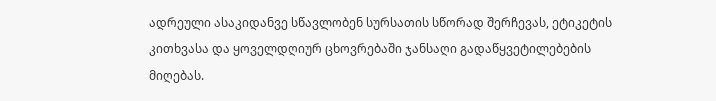ადრეული ასაკიდანვე სწავლობენ სურსათის სწორად შერჩევას, ეტიკეტის კითხვასა და ყოველდღიურ ცხოვრებაში ჯანსაღი გადაწყვეტილებების მიღებას.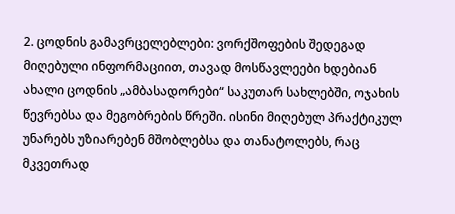2. ცოდნის გამავრცელებლები: ვორქშოფების შედეგად მიღებული ინფორმაციით, თავად მოსწავლეები ხდებიან ახალი ცოდნის „ამბასადორები“ საკუთარ სახლებში, ოჯახის წევრებსა და მეგობრების წრეში. ისინი მიღებულ პრაქტიკულ უნარებს უზიარებენ მშობლებსა და თანატოლებს, რაც მკვეთრად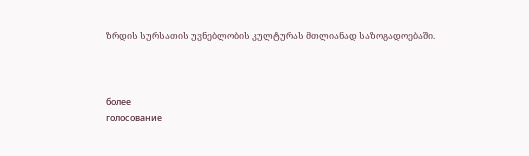ზრდის სურსათის უვნებლობის კულტურას მთლიანად საზოგადოებაში.



более
голосование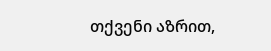თქვენი აზრით,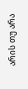არის თუ არა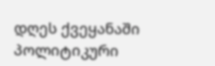დღეს ქვეყანაში პოლიტიკური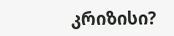კრიზისი?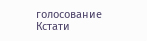голосование
Кстати